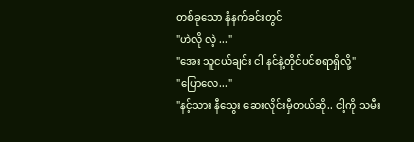တစ်ခုသော နံနက်ခင်းတွင်
"ဟဲလို လဲ့ ..."
"အေး သူငယ်ချင်း ငါ နင်နဲ့တိုင်ပင်စရာရှိလို့"
"ပြောလေ..."
"နင့်သား နီသွေး ဆေးလိုင်းမှီတယ်ဆို.. ငါ့ကို သမီး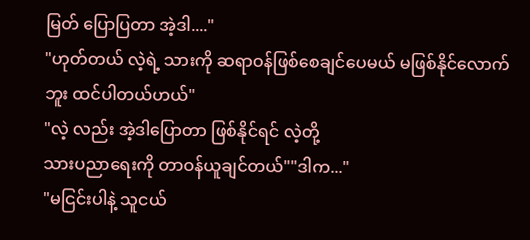မြတ် ပြောပြတာ အဲ့ဒါ...."
"ဟုတ်တယ် လဲ့ရဲ့ သားကို ဆရာဝန်ဖြစ်စေချင်ပေမယ် မဖြစ်နိုင်လောက်ဘူး ထင်ပါတယ်ဟယ်"
"လဲ့ လည်း အဲ့ဒါပြောတာ ဖြစ်နိုင်ရင် လဲ့တို့
သားပညာရေးကို တာဝန်ယူချင်တယ်""ဒါက..."
"မငြင်းပါနဲ့ သူငယ်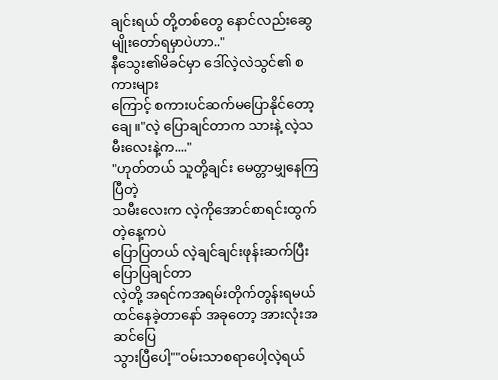ချင်းရယ် တို့တစ်တွေ နောင်လည်းဆွေမျိုးတော်ရမှာပဲဟာ.."
နီသွေး၏မိခင်မှာ ဒေါ်လဲ့လဲသွင်၏ စကားများ
ကြောင့် စကားပင်ဆက်မပြောနိုင်တော့ချေ။"လဲ့ ပြောချင်တာက သားနဲ့ လဲ့သမီးလေးနဲ့က...."
"ဟုတ်တယ် သူတို့ချင်း မေတ္တာမျှနေကြပြီတဲ့
သမီးလေးက လဲ့ကိုအောင်စာရင်းထွက်တဲ့နေ့ကပဲ
ပြောပြတယ် လဲ့ချင်ချင်းဖုန်းဆက်ပြီးပြောပြချင်တာ
လဲ့တို့ အရင်ကအရမ်းတိုက်တွန်းရမယ် ထင်နေခဲ့တာနော် အခုတော့ အားလုံးအဆင်ပြေ
သွားပြီပေါ့""ဝမ်းသာစရာပေါ့လဲ့ရယ်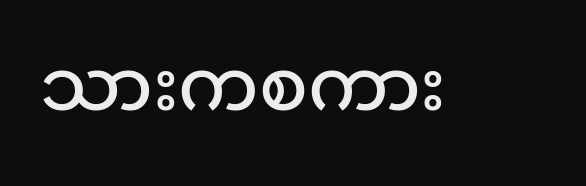သားကစကား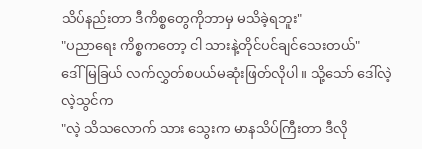သိပ်နည်းတာ ဒီကိစ္စတွေကိုဘာမှ မသိခဲ့ရဘူး"
"ပညာရေး ကိစ္စကတော့ ငါ သားနဲ့တိုင်ပင်ချင်သေးတယ်"
ဒေါ်မြခြယ် လက်လွှတ်စပယ်မဆုံးဖြတ်လိုပါ။ သို့သော် ဒေါ်လဲ့လဲ့သွင်က
"လဲ့ သိသလောက် သား သွေးက မာနသိပ်ကြီးတာ ဒီလို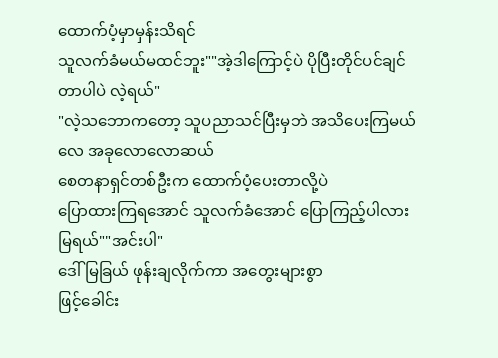ထောက်ပံ့မှာမှန်းသိရင်
သူလက်ခံမယ်မထင်ဘူး""အဲ့ဒါကြောင့်ပဲ ပိုပြီးတိုင်ပင်ချင်တာပါပဲ လဲ့ရယ်"
"လဲ့သဘောကတော့ သူပညာသင်ပြီးမှဘဲ အသိပေးကြမယ်လေ အခုလောလောဆယ်
စေတနာရှင်တစ်ဦးက ထောက်ပံ့ပေးတာလို့ပဲ
ပြောထားကြရအောင် သူလက်ခံအောင် ပြောကြည့်ပါလား မြရယ်""အင်းပါ"
ဒေါ်မြခြယ် ဖုန်းချလိုက်ကာ အတွေးများစွာ
ဖြင့်ခေါင်း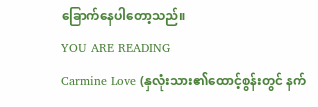ခြောက်နေပါတော့သည်။
YOU ARE READING
Carmine Love (နှလုံးသား၏ထောင့်စွန်းတွင် နက်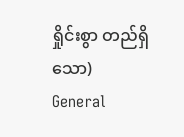ရှိုင်းစွာ တည်ရှိသော)
General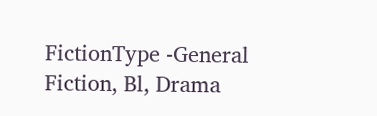FictionType -General Fiction, Bl, Drama